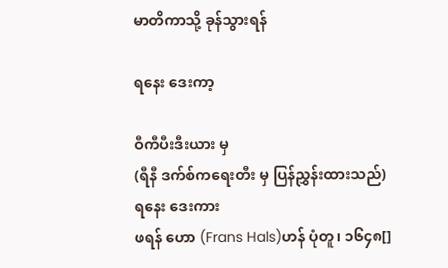မာတိကာသို့ ခုန်သွားရန်

ရနေး ဒေးကာ့

ဝီကီပီးဒီးယား မှ
(ရီနီ ဒက်စ်ကရေးတီး မှ ပြန်ညွှန်းထားသည်)
ရနေး ဒေးကား
ဖရန် ဟော (Frans Hals)ဟန် ပုံတူ၊ ၁၆၄၈[]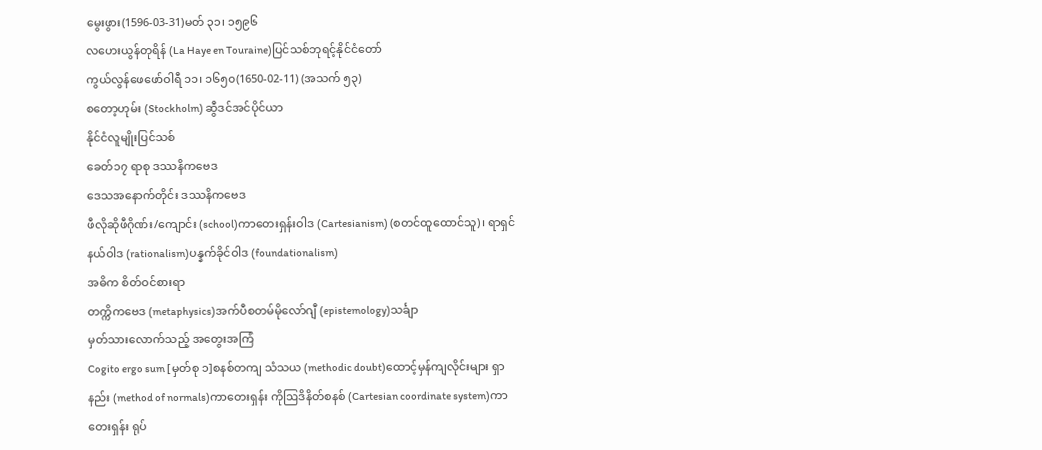မွေးဖွား(1596-03-31)မတ် ၃၁၊ ၁၅၉၆
လဟေးယွန်တုရိန် (La Haye en Touraine)ပြင်သစ်ဘုရင့်နိုင်ငံတော်
ကွယ်လွန်ဖေဖော်ဝါရီ ၁၁၊ ၁၆၅၀(1650-02-11) (အသက် ၅၃)
စတော့ဟုမ်း (Stockholm) ဆွီဒင်အင်ပိုင်ယာ
နိုင်ငံလူမျိုးပြင်သစ်
ခေတ်၁၇ ရာစု ဒဿနိကဗေဒ
ဒေသအနောက်တိုင်း ဒဿနိကဗေဒ
ဖီလိုဆိုဖီဂိုဏ်း/ကျောင်း (school)ကာတေးရှန်းဝါဒ (Cartesianism) (စတင်ထူထောင်သူ)၊ ရာရှင်နယ်ဝါဒ (rationalism)ပန္နက်ခိုင်ဝါဒ (foundationalism)
အဓိက စိတ်ဝင်စားရာ
တက္ကိကဗေဒ (metaphysics)အက်ပီစတမ်မိုလော်ဂျီ (epistemology)သင်္ချာ
မှတ်သားလောက်သည့် အတွေးအကြံ
Cogito ergo sum [မှတ်စု ၁]စနစ်တကျ သံသယ (methodic doubt)ထောင့်မှန်ကျလိုင်းများ ရှာနည်း (method of normals)ကာတေးရှန်း ကိုဩဒိနိတ်စနစ် (Cartesian coordinate system)ကာတေးရှန်း ရုပ်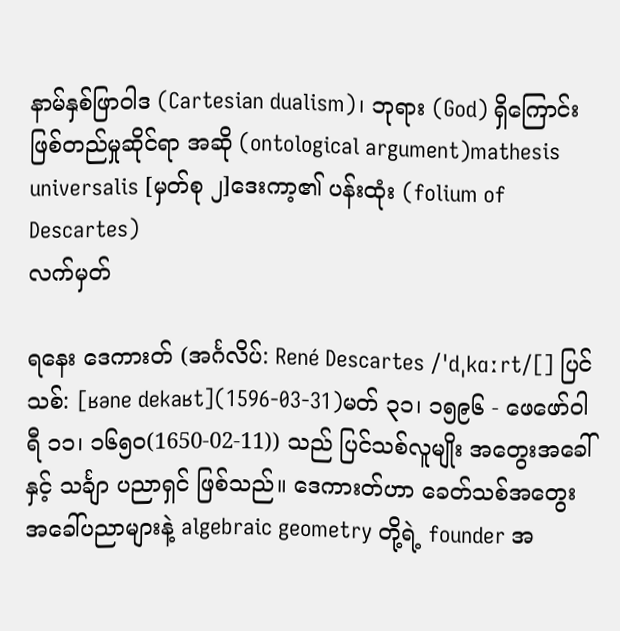နာမ်နှစ်ဖြာဝါဒ (Cartesian dualism)၊ ဘုရား (God) ရှိကြောင်း ဖြစ်တည်မှုဆိုင်ရာ အဆို (ontological argument)mathesis universalis [မှတ်စု ၂]ဒေးကာ့၏ ပန်းထုံး (folium of Descartes)
လက်မှတ်

ရနေး ဒေကားတ် (အင်္ဂလိပ်: René Descartes /ˈdˌkɑːrt/[] ပြင်သစ်: [ʁəne dekaʁt](1596-03-31)မတ် ၃၁၊ ၁၅၉၆ - ဖေဖော်ဝါရီ ၁၁၊ ၁၆၅၀(1650-02-11)) သည် ပြင်သစ်လူမျိုး အတွေးအခေါ် နှင့် သင်္ချာ ပညာရှင် ဖြစ်သည်။ ဒေကားတ်ဟာ ခေတ်သစ်အတွေးအခေါ်ပညာများနဲ့ algebraic geometry တို့ရဲ့ founder အ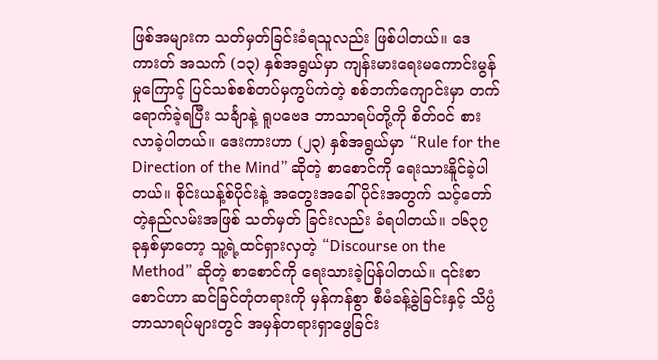ဖြစ်အများက သတ်မှတ်ခြင်းခံရသူလည်း ဖြစ်ပါတယ်။ ဒေကားတ် အသက် (၁၃) နှစ်အရွယ်မှာ ကျန်းမားရေးမကောင်းမွန်မှုကြောင့် ပြင်သစ်စစ်တပ်မှကွပ်ကဲတဲ့ စစ်ဘက်ကျောင်းမှာ တက်ရောက်ခဲ့ရပြီး သင်္ချာနဲ့ ရူပဗေဒ ဘာသာရပ်တို့ကို စိတ်ဝင် စားလာခဲ့ပါတယ်။ ဒေးကားဟာ (၂၃) နှစ်အရွယ်မှာ “Rule for the Direction of the Mind” ဆိုတဲ့ စာစောင်ကို ရေးသားနိူင်ခဲ့ပါတယ်။ စိုင်းယန့်စ်ပိုင်းနဲ့ အတွေးအခေါ်ပိုင်းအတွက် သင့်တော်တဲ့နည်လမ်းအဖြစ် သတ်မှတ် ခြင်းလည်း ခံရပါတယ်။ ၁၆၃၇ ခုနှစ်မှာတော့ သူ့ရဲ့ထင်ရှားလှတဲ့ “Discourse on the Method” ဆိုတဲ့ စာစောင်ကို ရေးသားခဲ့ပြန်ပါတယ်။ ၎င်းစာစောင်ဟာ ဆင်ခြင်တုံတရားကို မှန်ကန်စွာ စီမံခန့်ခွဲခြင်းနှင့် သိပ္ပံဘာသာရပ်များတွင် အမှန်တရားရှာဖွေခြင်း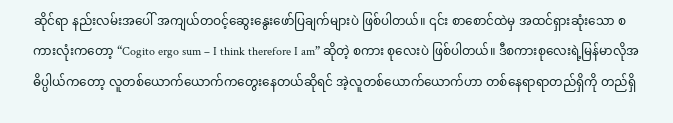ဆိုင်ရာ နည်းလမ်းအပေါ် အကျယ်တဝင့်ဆွေးနွေးဖော်ပြချက်များပဲ ဖြစ်ပါတယ်။ ၎င်း စာစောင်ထဲမှ အထင်ရှားဆုံးသော စကားလုံးကတော့ “Cogito ergo sum – I think therefore I am” ဆိုတဲ့ စကား စုလေးပဲ ဖြစ်ပါတယ်။ ဒီစကားစုလေးရဲ့မြန်မာလိုအဓိပ္ပါယ်ကတော့ လူတစ်ယောက်ယောက်ကတွေးနေတယ်ဆိုရင် အဲ့လူတစ်ယောက်ယောက်ဟာ တစ်နေရာရာတည်ရှိကို တည်ရှိ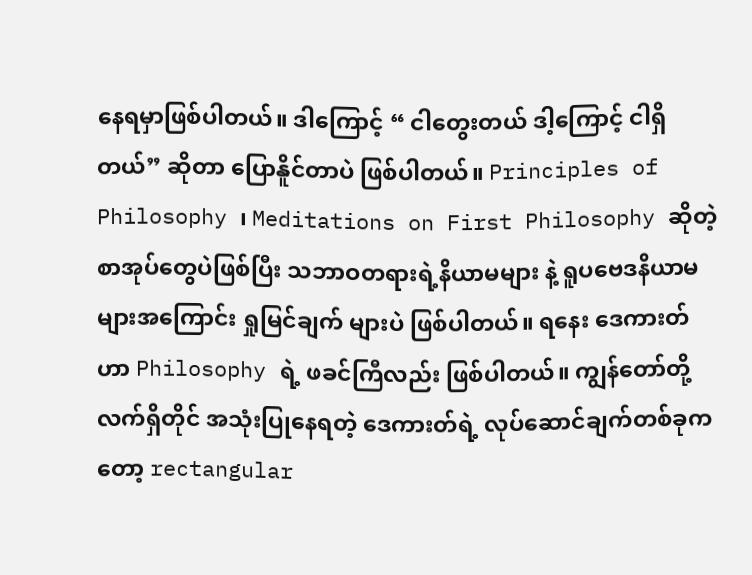နေရမှာဖြစ်ပါတယ်။ ဒါကြောင့် “ ငါတွေးတယ် ဒါ့ကြောင့် ငါရှိတယ်” ဆိုတာ ပြောနိူင်တာပဲ ဖြစ်ပါတယ်။ Principles of Philosophy ၊ Meditations on First Philosophy ဆိုတဲ့ စာအုပ်တွေပဲဖြစ်ပြီး သဘာဝတရားရဲ့နိယာမများ နဲ့ ရူပဗေဒနိယာမများအကြောင်း ရှုမြင်ချက် များပဲ ဖြစ်ပါတယ်။ ရနေး ဒေကားတ် ဟာ Philosophy ရဲ့ ဖခင်ကြီလည်း ဖြစ်ပါတယ်။ ကျွန်တော်တို့ လက်ရှိတိုင် အသုံးပြုနေရတဲ့ ဒေကားတ်ရဲ့ လုပ်ဆောင်ချက်တစ်ခုကတော့ rectangular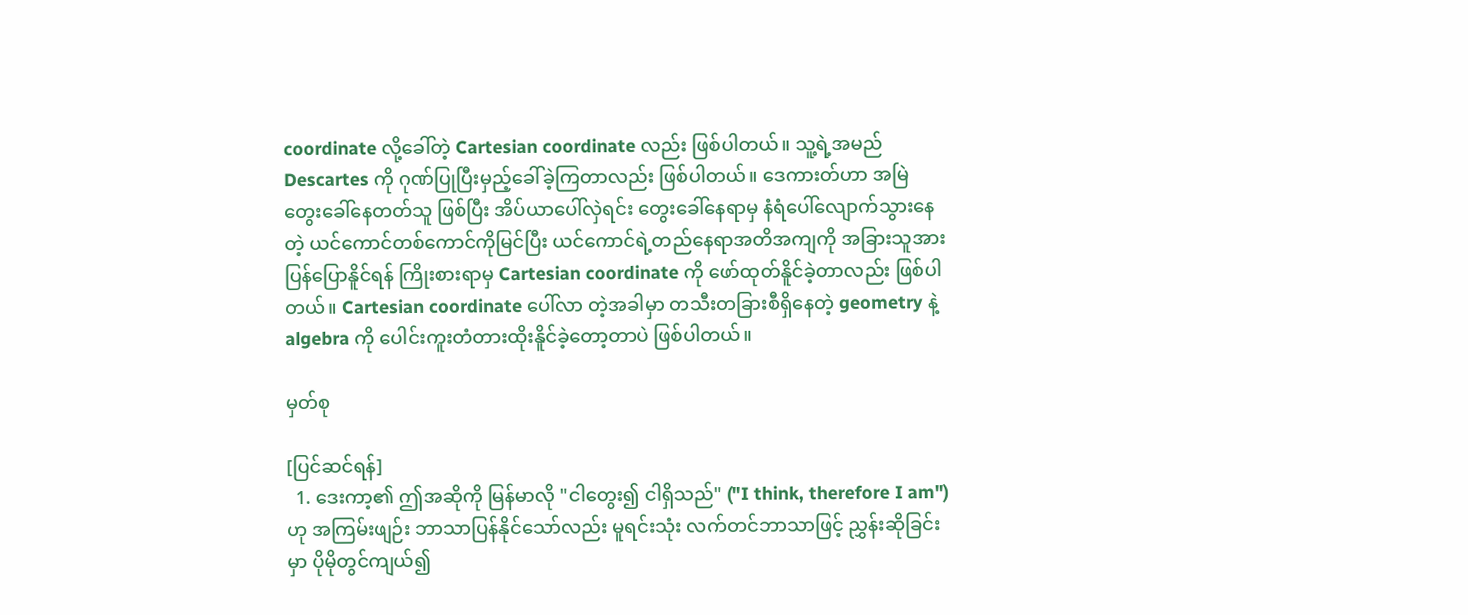coordinate လို့ခေါ်တဲ့ Cartesian coordinate လည်း ဖြစ်ပါတယ်။ သူ့ရဲ့အမည် Descartes ကို ဂုဏ်ပြုပြီးမှည့်ခေါ်ခဲ့ကြတာလည်း ဖြစ်ပါတယ်။ ဒေကားတ်ဟာ အမြဲ တွေးခေါ်နေတတ်သူ ဖြစ်ပြီး အိပ်ယာပေါ်လှဲရင်း တွေးခေါ်နေရာမှ နံရံပေါ်လျောက်သွားနေတဲ့ ယင်ကောင်တစ်ကောင်ကိုမြင်ပြီး ယင်ကောင်ရဲ့တည်နေရာအတိအကျကို အခြားသူအားပြန်ပြောနိူင်ရန် ကြိုးစားရာမှ Cartesian coordinate ကို ဖော်ထုတ်နိူင်ခဲ့တာလည်း ဖြစ်ပါတယ်။ Cartesian coordinate ပေါ်လာ တဲ့အခါမှာ တသီးတခြားစီရှိနေတဲ့ geometry နဲ့ algebra ကို ပေါင်းကူးတံတားထိုးနိူင်ခဲ့တော့တာပဲ ဖြစ်ပါတယ်။

မှတ်စု

[ပြင်ဆင်ရန်]
  1. ဒေးကာ့၏ ဤအဆိုကို မြန်မာလို "ငါတွေး၍ ငါရှိသည်" ("I think, therefore I am") ဟု အကြမ်းဖျဉ်း ဘာသာပြန်နိုင်သော်လည်း မူရင်းသုံး လက်တင်ဘာသာဖြင့် ညွှန်းဆိုခြင်းမှာ ပိုမိုတွင်ကျယ်၍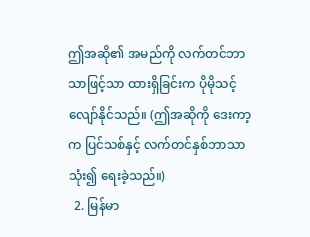ဤအဆို၏ အမည်ကို လက်တင်ဘာသာဖြင့်သာ ထားရှိခြင်းက ပိုမိုသင့်လျော်နိုင်သည်။ (ဤအဆိုကို ဒေးကာ့က ပြင်သစ်နှင့် လက်တင်နှစ်ဘာသာသုံး၍ ရေးခဲ့သည်။)
  2. မြန်မာ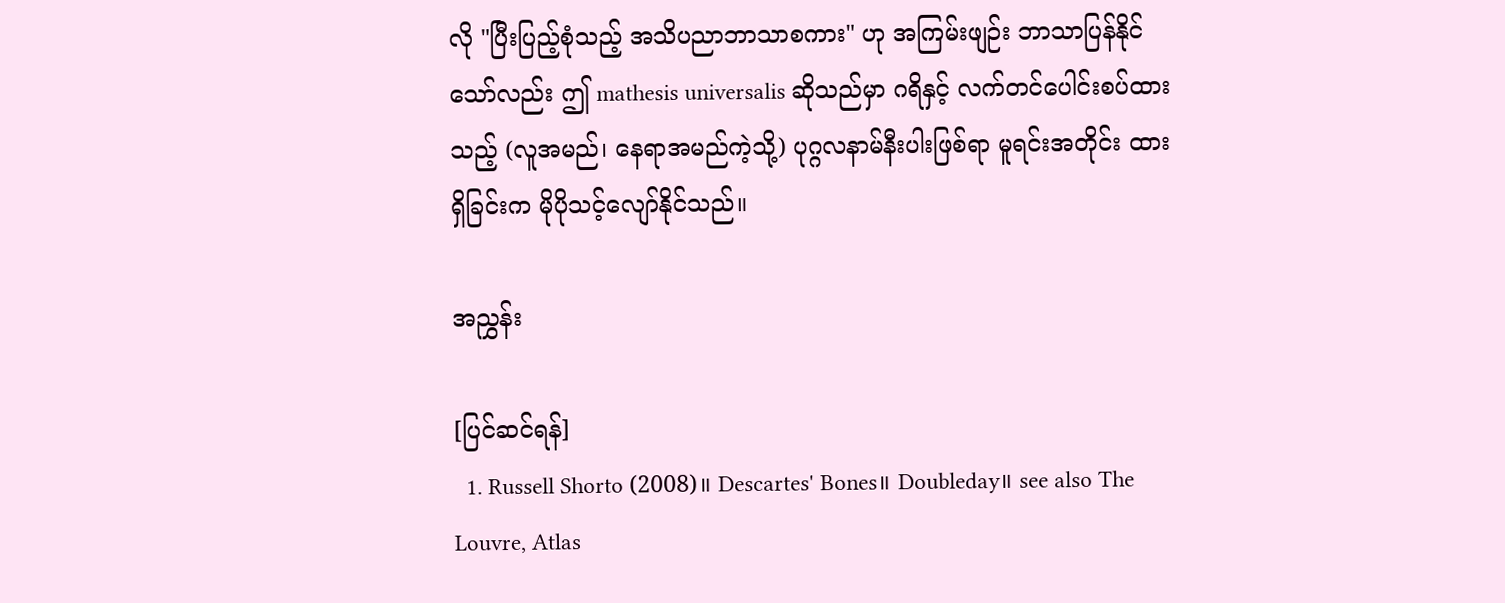လို "ပြီးပြည့်စုံသည့် အသိပညာဘာသာစကား" ဟု အကြမ်းဖျဉ်း ဘာသာပြန်နိုင်သော်လည်း ဤ mathesis universalis ဆိုသည်မှာ ဂရိနှင့် လက်တင်ပေါင်းစပ်ထားသည့် (လူအမည်၊ နေရာအမည်ကဲ့သို့) ပုဂ္ဂလနာမ်နီးပါးဖြစ်ရာ မူရင်းအတိုင်း ထားရှိခြင်းက မိုပိုသင့်လျော်နိုင်သည်။

အညွှန်း

[ပြင်ဆင်ရန်]
  1. Russell Shorto (2008)။ Descartes' Bones။ Doubleday။ see also The Louvre, Atlas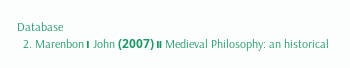Database
  2. Marenbon၊ John (2007)။ Medieval Philosophy: an historical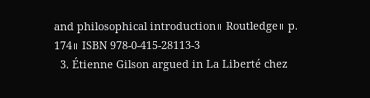and philosophical introduction။ Routledge။ p. 174။ ISBN 978-0-415-28113-3
  3. Étienne Gilson argued in La Liberté chez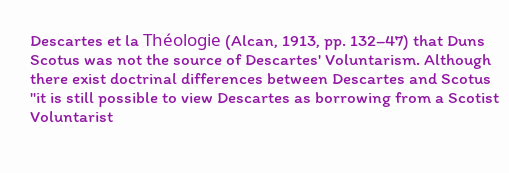Descartes et la Théologie (Alcan, 1913, pp. 132–47) that Duns Scotus was not the source of Descartes' Voluntarism. Although there exist doctrinal differences between Descartes and Scotus "it is still possible to view Descartes as borrowing from a Scotist Voluntarist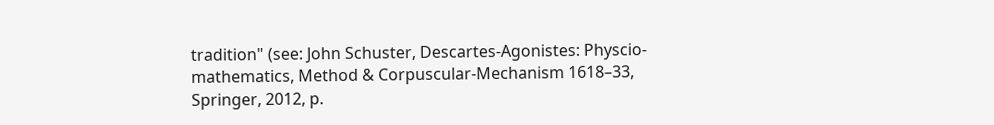tradition" (see: John Schuster, Descartes-Agonistes: Physcio-mathematics, Method & Corpuscular-Mechanism 1618–33, Springer, 2012, p.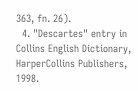363, fn. 26).
  4. "Descartes" entry in Collins English Dictionary, HarperCollins Publishers, 1998.